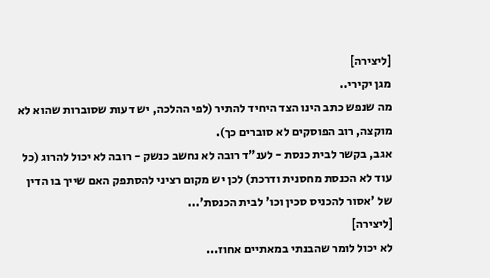[ליצירה]
מגן יקירי..
מה שנפש כתב הינו הצד היחיד להתיר (לפי ההלכה, יש דעות שסוברות שהוא לא מוקצה, רוב הפוסקים לא סוברים כך).
אגב, בקשר לבית כנסת - לענ"ד רובה לא נחשב כנשק - רובה לא יכול להרוג (כל עוד לא הכנסת מחסנית ודרכת) לכן יש מקום רציני להסתפק האם שייך בו הדין של 'אסור להכניס סכין וכו' לבית הכנסת'...
[ליצירה]
לא יכול לומר שהבנתי במאתיים אחוז...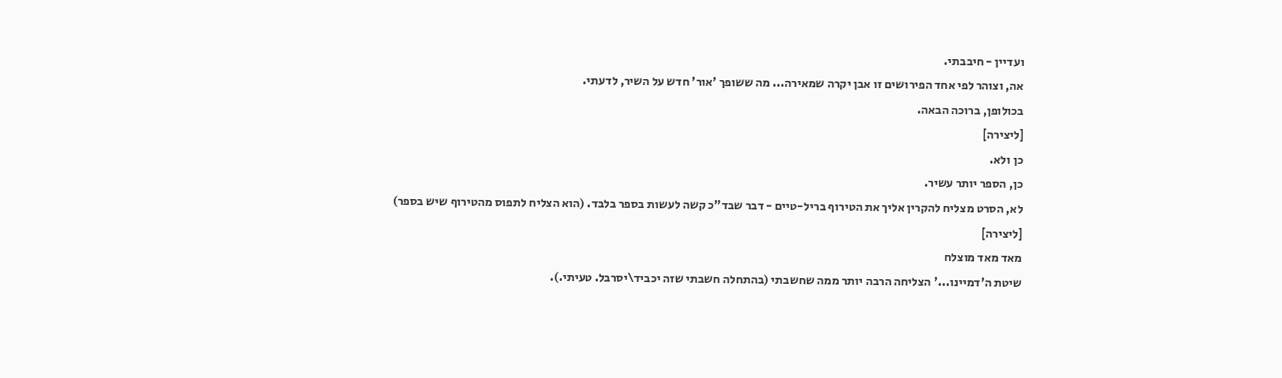ועדיין - חיבבתי.
אה, וצוהר לפי אחד הפירושים זו אבן יקרה שמאירה... מה ששופך 'אור' חדש על השיר, לדעתי.
בכולופן, ברוכה הבאה.
[ליצירה]
כן ולא.
כן, הספר יותר עשיר.
לא, הסרט מצליח להקרין אליך את הטירוף בריל-טיים - דבר שבד"כ קשה לעשות בספר בלבד. (הוא הצליח לתפוס מהטירוף שיש בספר)
[ליצירה]
מאד מאד מוצלח
שיטת ה'דמיינו...' הצליחה הרבה יותר ממה שחשבתי (בהתחלה חשבתי שזה יכביד\יסרבל. טעיתי.).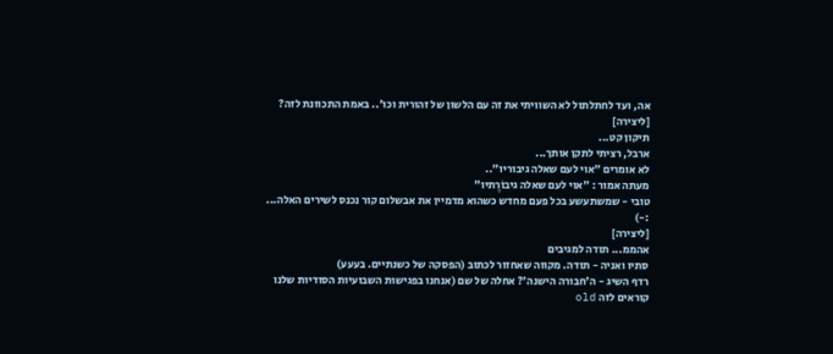אה, ועד לחתלתול לא השוויתי את זה עם הלשון של זהורית וכו'.. באמת התכוונת לזה?
[ליצירה]
תיקון קט...
ארבל, רציתי לתקן אותך...
לא אומרים "אוי לעם שאלה גיבוריו"..
מעתה אמור : "אוי לעם שאלה גיבוֹרֶתיו"
טובי - שמשתעשע בכל פעם מחדש כשהוא מדמיין את אבשלום קור נכנס לשירים האלה... :-)
[ליצירה]
אהממ... תודה למגיבים
סתיו ואניה - תודה. מקווה שאחזור לכתוב (הפסקה של כשנתיים. בעעע)
רדף השיג - ה'חבורה הישנה'? אחלה של שם (אנחנו בפגישות השבועיות הסודיות שלנו קוראים לזה old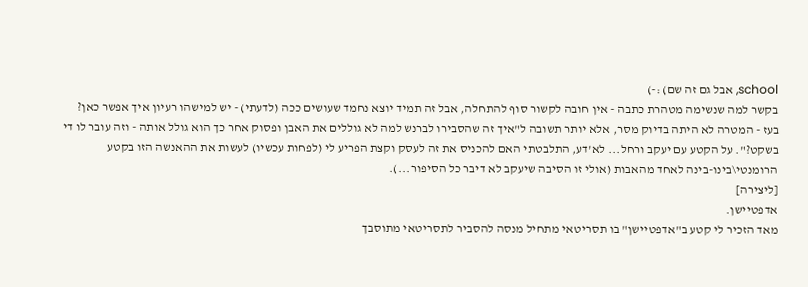school, אבל גם זה שם) :-)
בקשר למה שנשימה מטהרת כתבה - אין חובה לקשור סוף להתחלה, אבל זה תמיד יוצא נחמד שעושים ככה (לדעתי) - יש למישהו רעיון איך אפשר כאן?
בעז - המטרה לא היתה בדיוק מסר, אלא יותר תשובה ל"איך זה שהסבירו לברנש למה לא גוללים את האבן ופסוק אחר כך הוא גולל אותה - וזה עובר לו די בשקט?". על הקטע עם יעקב ורחל... לא'דע, התלבטתי האם להכניס את זה לעסק וקצת הפריע לי (לפחות עכשיו) לעשות את ההאנשה הזו בקטע הרומנטי\בינו-בינה לאחד מהאבות (אולי זו הסיבה שיעקב לא דיבר כל הסיפור...).
[ליצירה]
אדפטיישן.
מאד הזכיר לי קטע ב"אדפטיישן" בו תסריטאי מתחיל מנסה להסביר לתסריטאי מתוסבך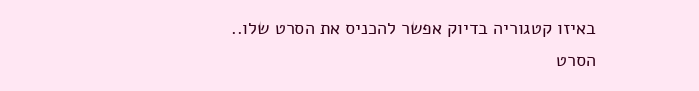באיזו קטגוריה בדיוק אפשר להכניס את הסרט שלו..
הסרט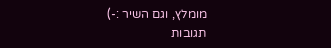מומלץ, וגם השיר :-)
תגובות